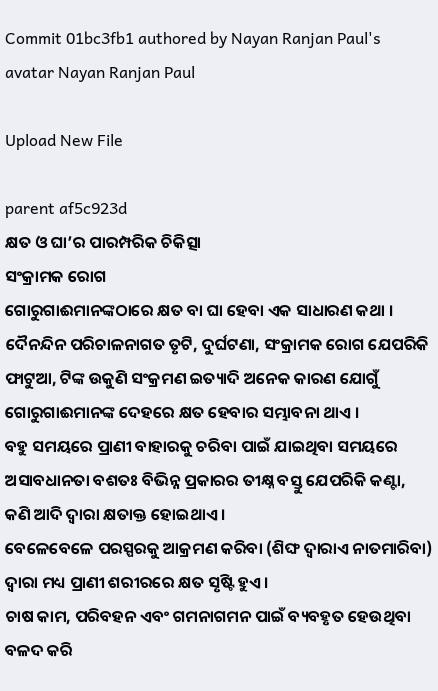Commit 01bc3fb1 authored by Nayan Ranjan Paul's avatar Nayan Ranjan Paul

Upload New File

parent af5c923d
କ୍ଷତ ଓ ଘା’ର ପାରମ୍ପରିକ ଚିକିତ୍ସା
ସଂକ୍ରାମକ ରୋଗ
ଗୋରୁଗାଈମାନଙ୍କଠାରେ କ୍ଷତ ବା ଘା ହେବା ଏକ ସାଧାରଣ କଥା ।
ଦୈନନ୍ଦିନ ପରିଚାଳନାଗତ ତୃଟି, ଦୁର୍ଘଟଣା, ସଂକ୍ରାମକ ରୋଗ ଯେପରିକି ଫାଟୁଆ, ଟିଙ୍କ ଉକୁଣି ସଂକ୍ରମଣ ଇତ୍ୟାଦି ଅନେକ କାରଣ ଯୋଗୁଁ ଗୋରୁଗାଈମାନଙ୍କ ଦେହରେ କ୍ଷତ ହେବାର ସମ୍ଭାବନା ଥାଏ ।
ବହୁ ସମୟରେ ପ୍ରାଣୀ ବାହାରକୁ ଚରିବା ପାଇଁ ଯାଇଥିବା ସମୟରେ ଅସାବଧାନତା ବଶତଃ ବିଭିନ୍ନ ପ୍ରକାରର ତୀକ୍ଷ୍ନ ବସ୍ତୁ ଯେପରିକି କଣ୍ଟା, କଣି ଆଦି ଦ୍ଵାରା କ୍ଷତାକ୍ତ ହୋଇଥାଏ ।
ବେଳେବେଳେ ପରସ୍ପରକୁ ଆକ୍ରମଣ କରିବା (ଶିଙ୍ଘ ଦ୍ଵାରାଏ ନାତମାରିବା) ଦ୍ଵାରା ମଧ୍ୟ ପ୍ରାଣୀ ଶରୀରରେ କ୍ଷତ ସୃଷ୍ଟି ହୁଏ ।
ଚାଷ କାମ, ପରିବହନ ଏବଂ ଗମନାଗମନ ପାଇଁ ବ୍ୟବହୃତ ହେଉଥିବା ବଳଦ କରି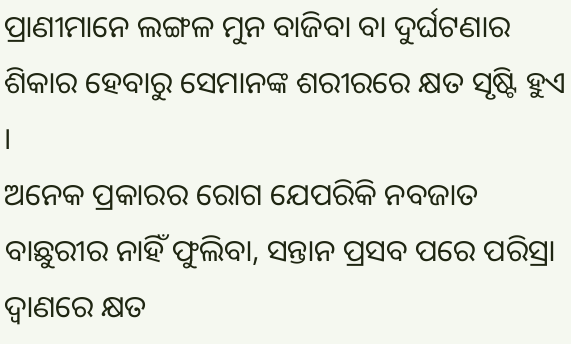ପ୍ରାଣୀମାନେ ଲଙ୍ଗଳ ମୁନ ବାଜିବା ବା ଦୁର୍ଘଟଣାର ଶିକାର ହେବାରୁ ସେମାନଙ୍କ ଶରୀରରେ କ୍ଷତ ସୃଷ୍ଟି ହୁଏ ।
ଅନେକ ପ୍ରକାରର ରୋଗ ଯେପରିକି ନବଜାତ ବାଛୁରୀର ନାହିଁ ଫୁଲିବା, ସନ୍ତାନ ପ୍ରସବ ପରେ ପରିସ୍ରା ଦ୍ଵାଣରେ କ୍ଷତ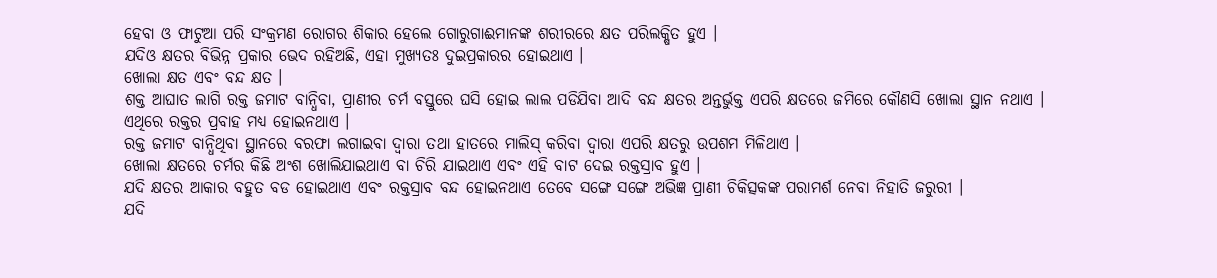ହେବା ଓ ଫାଟୁଆ ପରି ସଂକ୍ରମଣ ରୋଗର ଶିକାର ହେଲେ ଗୋରୁଗାଈମାନଙ୍କ ଶରୀରରେ କ୍ଷତ ପରିଲକ୍ଷିତ ହୁଏ ।
ଯଦିଓ କ୍ଷତର ବିଭିନ୍ନ ପ୍ରକାର ଭେଦ ରହିଅଛି, ଏହା ମୁଖ୍ୟତଃ ଦୁଇପ୍ରକାରର ହୋଇଥାଏ ।
ଖୋଲା କ୍ଷତ ଏବଂ ବନ୍ଦ କ୍ଷତ ।
ଶକ୍ତ ଆଘାତ ଲାଗି ରକ୍ତ ଜମାଟ ବାନ୍ଧିବା, ପ୍ରାଣୀର ଚର୍ମ ବସ୍ତୁରେ ଘସି ହୋଇ ଲାଲ ପଡିଯିବା ଆଦି ବନ୍ଦ କ୍ଷତର ଅନ୍ତର୍ଭୁକ୍ତ ଏପରି କ୍ଷତରେ ଜମିରେ କୌଣସି ଖୋଲା ସ୍ଥାନ ନଥାଏ ।
ଏଥିରେ ରକ୍ତର ପ୍ରବାହ ମଧ୍ୟ ହୋଇନଥାଏ ।
ରକ୍ତ ଜମାଟ ବାନ୍ଧିଥିବା ସ୍ଥାନରେ ବରଫା ଲଗାଇବା ଦ୍ଵାରା ତଥା ହାତରେ ମାଲିସ୍ କରିବା ଦ୍ଵାରା ଏପରି କ୍ଷତରୁ ଉପଶମ ମିଳିଥାଏ ।
ଖୋଲା କ୍ଷତରେ ଚର୍ମର କିଛି ଅଂଶ ଖୋଲିଯାଇଥାଏ ବା ଚିରି ଯାଇଥାଏ ଏବଂ ଏହି ବାଟ ଦେଇ ରକ୍ତସ୍ରାବ ହୁଏ ।
ଯଦି କ୍ଷତର ଆକାର ବହୁତ ବଡ ହୋଇଥାଏ ଏବଂ ରକ୍ତସ୍ରାବ ବନ୍ଦ ହୋଇନଥାଏ ତେବେ ସଙ୍ଗେ ସଙ୍ଗେ ଅଭିଜ୍ଞ ପ୍ରାଣୀ ଚିକିତ୍ସକଙ୍କ ପରାମର୍ଶ ନେବା ନିହାତି ଜରୁରୀ ।
ଯଦି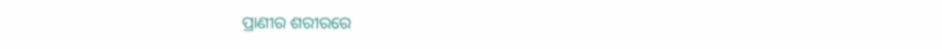ପ୍ରାଣୀର ଶରୀରରେ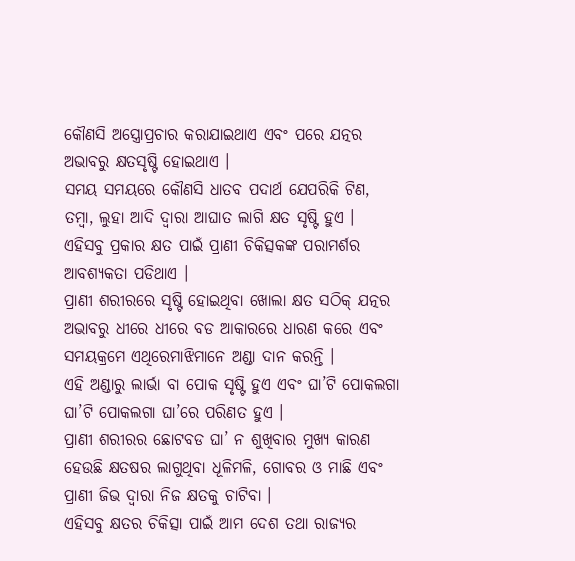କୌଣସି ଅସ୍ତ୍ରୋପ୍ରଚାର କରାଯାଇଥାଏ ଏବଂ ପରେ ଯତ୍ନର ଅଭାବରୁ କ୍ଷତସୃଷ୍ଟି ହୋଇଥାଏ ।
ସମୟ ସମୟରେ କୌଣସି ଧାତବ ପଦାର୍ଥ ଯେପରିକି ଟିଣ, ତମ୍ବା, ଲୁହା ଆଦି ଦ୍ଵାରା ଆଘାତ ଲାଗି କ୍ଷତ ସୃଷ୍ଟି ହୁଏ ।
ଏହିସବୁ ପ୍ରକାର କ୍ଷତ ପାଇଁ ପ୍ରାଣୀ ଚିକିତ୍ସକଙ୍କ ପରାମର୍ଶର ଆବଶ୍ୟକତା ପଡିଥାଏ ।
ପ୍ରାଣୀ ଶରୀରରେ ସୃଷ୍ଟି ହୋଇଥିବା ଖୋଲା କ୍ଷତ ସଠିକ୍ ଯତ୍ନର ଅଭାବରୁ ଧୀରେ ଧୀରେ ବଡ ଆକାରରେ ଧାରଣ କରେ ଏବଂ ସମୟକ୍ରମେ ଏଥିରେମାଝିମାନେ ଅଣ୍ଡା ଦାନ କରନ୍ତି ।
ଏହି ଅଣ୍ଡାରୁ ଲାର୍ଭା ବା ପୋକ ସୃଷ୍ଟି ହୁଏ ଏବଂ ଘା’ଟି ପୋକଲଗା ଘା’ଟି ପୋକଲଗା ଘା’ରେ ପରିଣତ ହୁଏ ।
ପ୍ରାଣୀ ଶରୀରର ଛୋଟବଡ ଘା’ ନ ଶୁଖିବାର ମୁଖ୍ୟ କାରଣ ହେଉଛି କ୍ଷତଷର ଲାଗୁଥିବା ଧୂଳିମଳି, ଗୋବର ଓ ମାଛି ଏବଂ ପ୍ରାଣୀ ଜିଭ ଦ୍ଵାରା ନିଜ କ୍ଷତକୁ ଚାଟିବା ।
ଏହିସବୁ କ୍ଷତର ଚିକିତ୍ସା ପାଇଁ ଆମ ଦେଶ ତଥା ରାଜ୍ୟର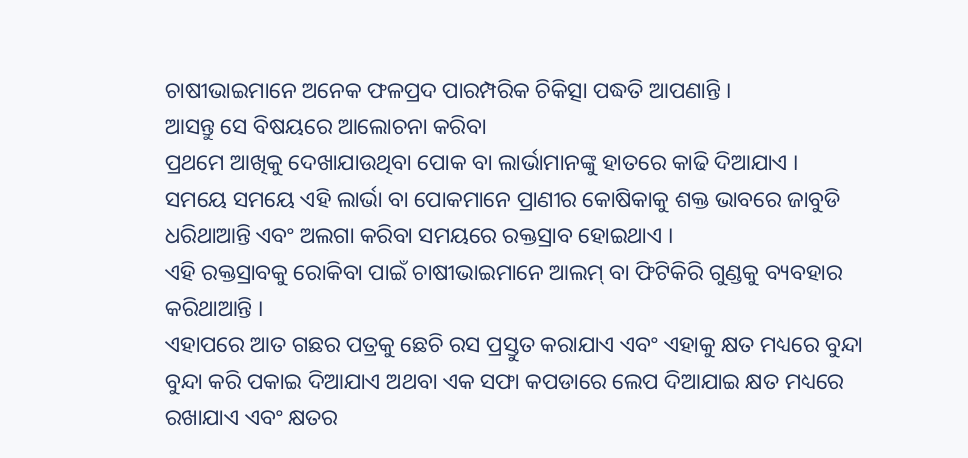ଚାଷୀଭାଇମାନେ ଅନେକ ଫଳପ୍ରଦ ପାରମ୍ପରିକ ଚିକିତ୍ସା ପଦ୍ଧତି ଆପଣାନ୍ତି ।
ଆସନ୍ତୁ ସେ ବିଷୟରେ ଆଲୋଚନା କରିବା
ପ୍ରଥମେ ଆଖିକୁ ଦେଖାଯାଉଥିବା ପୋକ ବା ଲାର୍ଭାମାନଙ୍କୁ ହାତରେ କାଢି ଦିଆଯାଏ ।
ସମୟେ ସମୟେ ଏହି ଲାର୍ଭା ବା ପୋକମାନେ ପ୍ରାଣୀର କୋଷିକାକୁ ଶକ୍ତ ଭାବରେ ଜାବୁଡି ଧରିଥାଆନ୍ତି ଏବଂ ଅଲଗା କରିବା ସମୟରେ ରକ୍ତସ୍ରାବ ହୋଇଥାଏ ।
ଏହି ରକ୍ତସ୍ରାବକୁ ରୋକିବା ପାଇଁ ଚାଷୀଭାଇମାନେ ଆଲମ୍ ବା ଫିଟିକିରି ଗୁଣ୍ଡକୁ ବ୍ୟବହାର କରିଥାଆନ୍ତି ।
ଏହାପରେ ଆତ ଗଛର ପତ୍ରକୁ ଛେଚି ରସ ପ୍ରସ୍ତୁତ କରାଯାଏ ଏବଂ ଏହାକୁ କ୍ଷତ ମଧ୍ୟରେ ବୁନ୍ଦା ବୁନ୍ଦା କରି ପକାଇ ଦିଆଯାଏ ଅଥବା ଏକ ସଫା କପଡାରେ ଲେପ ଦିଆଯାଇ କ୍ଷତ ମଧ୍ୟରେ ରଖାଯାଏ ଏବଂ କ୍ଷତର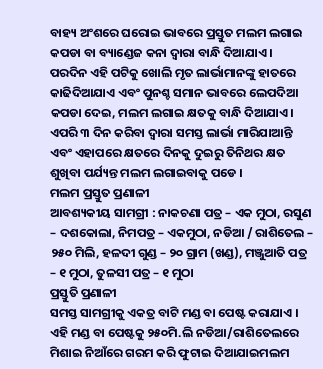ବାହ୍ୟ ଅଂଶରେ ଘରୋଇ ଭାବରେ ପ୍ରସ୍ତୁତ ମଲମ ଲଗାଇ କପଡା ବା ବ୍ୟାଣ୍ଡେଜ କନା ଦ୍ଵାରା ବାନ୍ଧି ଦିଆଯାଏ ।
ପରଦିନ ଏହି ପଟିକୁ ଖୋଲି ମୃତ ଲାର୍ଭାମାନଙ୍କୁ ହାତରେ କାଢିଦିଆଯାଏ ଏବଂ ପୁନଶ୍ଚ ସମାନ ଭାବରେ ଲେପଦିଆ କପଡା ଦେଇ, ମଲମ ଲଗାଇ କ୍ଷତକୁ ବାନ୍ଧି ଦିଆଯାଏ ।
ଏପରି ୩ ଦିନ କରିବା ଦ୍ଵାରା ସମସ୍ତ ଲାର୍ଭା ମାରିଯାଆନ୍ତି ଏବଂ ଏହାପରେ କ୍ଷତରେ ଦିନକୁ ଦୁଇରୁ ତିନିଥର କ୍ଷତ ଶୁଖିବା ପର୍ଯ୍ୟନ୍ତ ମଲମ ଲଗାଇବାକୁ ପଡେ ।
ମଲମ ପ୍ରସ୍ତୁତ ପ୍ରଣାଳୀ
ଆବଶ୍ୟକୀୟ ସାମଗ୍ରୀ : ନାକଚଣା ପତ୍ର – ଏକ ମୁଠା, ରସୁଣ – ଦଶକୋଲା, ନିମପତ୍ର – ଏକମୁଠା, ନଡିଆ / ରାଶିତେଲ – ୨୫୦ ମିଲି, ହଳଦୀ ଗୁଣ୍ଡ – ୨୦ ଗ୍ରାମ (ଖଣ୍ଡ), ମଞ୍ଜୁଆତି ପତ୍ର – ୧ ମୁଠା, ତୁଳସୀ ପତ୍ର – ୧ ମୁଠା
ପ୍ରସ୍ତୁତି ପ୍ରଣାଳୀ
ସମସ୍ତ ସାମଗ୍ରୀକୁ ଏକତ୍ର ବାଟି ମଣ୍ଡ ବା ପେଷ୍ଟ କରାଯାଏ ।
ଏହି ମଣ୍ଡ ବା ପେଷ୍ଟକୁ ୨୫୦ମି.ଲି ନଡିଆ/ରାଶିତେଲରେ ମିଶାଇ ନିଆଁରେ ଗରମ କରି ଫୁଟାଇ ଦିଆଯାଇମଲମ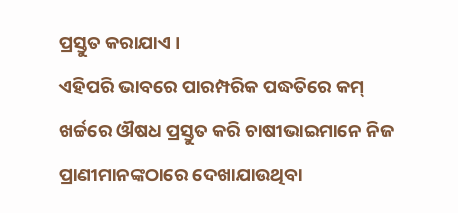ପ୍ରସ୍ତୁତ କରାଯାଏ ।
ଏହିପରି ଭାବରେ ପାରମ୍ପରିକ ପଦ୍ଧତିରେ କମ୍ ଖର୍ଚ୍ଚରେ ଔଷଧ ପ୍ରସ୍ତୁତ କରି ଚାଷୀଭାଇମାନେ ନିଜ ପ୍ରାଣୀମାନଙ୍କଠାରେ ଦେଖାଯାଉଥିବା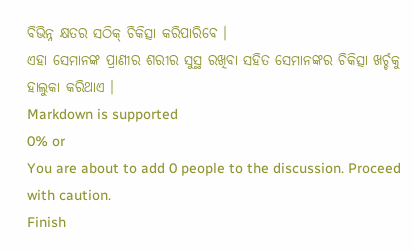ବିଭିନ୍ନ କ୍ଷତର ସଠିକ୍ ଚିକିତ୍ସା କରିପାରିବେ ।
ଏହା ସେମାନଙ୍କ ପ୍ରାଣୀର ଶରୀର ସୁସ୍ଥ ରଖିବା ସହିତ ସେମାନଙ୍କର ଚିକିତ୍ସା ଖର୍ଚ୍ଚକୁ ହାଲୁକା କରିଥାଏ ।
Markdown is supported
0% or
You are about to add 0 people to the discussion. Proceed with caution.
Finish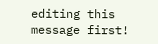editing this message first!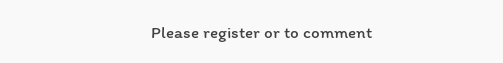Please register or to comment